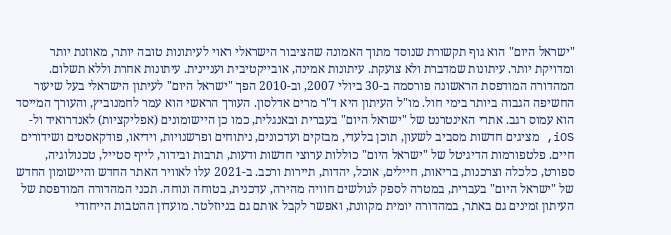"ישראל היום" הוא גוף תקשורת שנוסד מתוך האמונה שהציבור הישראלי ראוי לעיתונות טובה יותר, מאוזנת יותר ומדויקת יותר. עיתונות שמדברת ולא צועקת. עיתונות אמינה, אובייקטיבית ועניינית. עיתונות אחרת וללא תשלום. המהדורה המודפסת הראשונה פורסמה ב-30 ביולי 2007, וב-2010 הפך "ישראל היום" לעיתון הישראלי בעל שיעור החשיפה הגבוה ביותר בימי חול. מו"ל העיתון היא ד"ר מרים אדלסון. העורך הראשי הוא עמר לחמנוביץ, והעורך המייסד הוא עמוס רגב. אתרי האינטרנט של "ישראל היום" בעברית ובאנגלית, כמו כן היישומונים (אפליקציות) לאנדרואיד ול-iOS, מציגים חדשות מסביב לשעון, תוכן בלעדי, מבזקים ועדכונים, ניתוחים ופרשנויות, וידיאו, פודקאסטים ושידורים חיים. פלטפורמות הדיגיטל של "ישראל היום" כוללות ערוצי חדשות ודעות, תרבות ובידור, לייף סטייל, טכנולוגיה, ספורט, כלכלה וצרכנות, בריאות, חיילים, אוכל, יהדות, תיירות ורכב. ב-2021 עלו לאוויר האתר החדש והיישומון החדש של "ישראל היום" בעברית, במטרה לספק לגולשים חוויה מהירה, עדכנית, בטוחה ונוחה. תכני המהדורה המודפסת של העיתון זמינים גם באתר, במהדורה יומית מקוונת, ואפשר לקבל אותם גם בניוזלטר. מועדון ההטבות הייחודי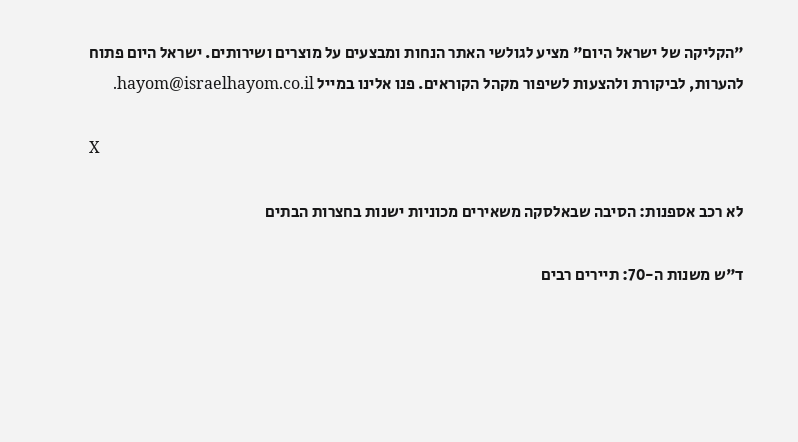"הקליקה של ישראל היום" מציע לגולשי האתר הנחות ומבצעים על מוצרים ושירותים. ישראל היום פתוח להערות, לביקורת ולהצעות לשיפור מקהל הקוראים. פנו אלינו במייל hayom@israelhayom.co.il.

X

לא רכב אספנות: הסיבה שבאלסקה משאירים מכוניות ישנות בחצרות הבתים

ד"ש משנות ה-70: תיירים רבים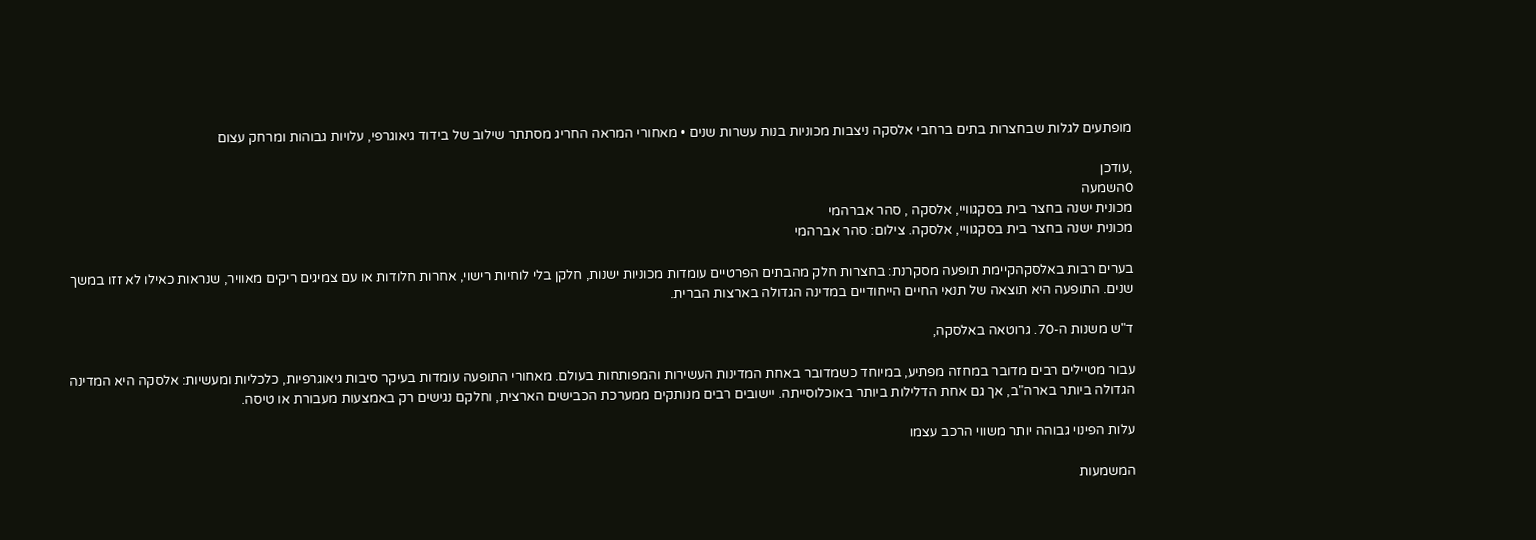מופתעים לגלות שבחצרות בתים ברחבי אלסקה ניצבות מכוניות בנות עשרות שנים • מאחורי המראה החריג מסתתר שילוב של בידוד גיאוגרפי, עלויות גבוהות ומרחק עצום

,עודכן
0השמעה
מכונית ישנה בחצר בית בסקגוויי, אלסקה , סהר אברהמי
מכונית ישנה בחצר בית בסקגוויי, אלסקה. צילום: סהר אברהמי

בערים רבות באלסקהקיימת תופעה מסקרנת: בחצרות חלק מהבתים הפרטיים עומדות מכוניות ישנות, חלקן בלי לוחיות רישוי, אחרות חלודות או עם צמיגים ריקים מאוויר, שנראות כאילו לא זזו במשך שנים. התופעה היא תוצאה של תנאי החיים הייחודיים במדינה הגדולה בארצות הברית.

ד"ש משנות ה-70. גרוטאה באלסקה,

עבור מטיילים רבים מדובר במחזה מפתיע, במיוחד כשמדובר באחת המדינות העשירות והמפותחות בעולם. מאחורי התופעה עומדות בעיקר סיבות גיאוגרפיות, כלכליות ומעשיות: אלסקה היא המדינה הגדולה ביותר בארה"ב, אך גם אחת הדלילות ביותר באוכלוסייתה. יישובים רבים מנותקים ממערכת הכבישים הארצית, וחלקם נגישים רק באמצעות מעבורת או טיסה.

עלות הפינוי גבוהה יותר משווי הרכב עצמו

המשמעות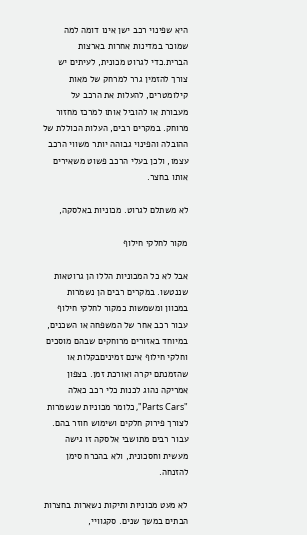היא שפינוי רכב ישן אינו דומה למה שמוכר במדינות אחרות בארצות הברית.כדי לגרוט מכונית, לעיתים יש צורך להזמין גרר למרחק של מאות קילומטרים, להעלות את הרכב על מעבורת או להוביל אותו למרכז מחזור מרוחק. במקרים רבים, העלות הכוללת של ההובלה והפינוי גבוהה יותר משווי הרכב עצמו, ולכן בעלי הרכב פשוט משאירים אותו בחצר.

לא משתלם לגרוט. מכוניות באלסקה,

מקור לחלקי חילוף

אבל לא כל המכוניות הללו הן גרוטאות שננטשו. במקרים רבים הן נשמרות במכוון ומשמשות כמקור לחלקי חילוף עבור רכב אחר של המשפחה או השכנים, במיוחד באזורים מרוחקים שבהם מוסכים וחלקי חילוף אינם זמיניםבקלות או שהזמנתם יקרה ואורכת זמן. בצפון אמריקה נהוג לכנות כלי רכב כאלה "Parts Cars", כלומר מכוניות שנשמרות לצורך פירוק חלקים ושימוש חוזר בהם. עבור רבים מתושבי אלסקה זו גישה מעשית וחסכונית, ולא בהכרח סימן להזנחה.

לא מעט מכוניות ותיקות נשארות בחצרות הבתים במשך שנים. סקגוויי,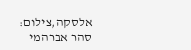אלסקה,צילום: סהר אברהמי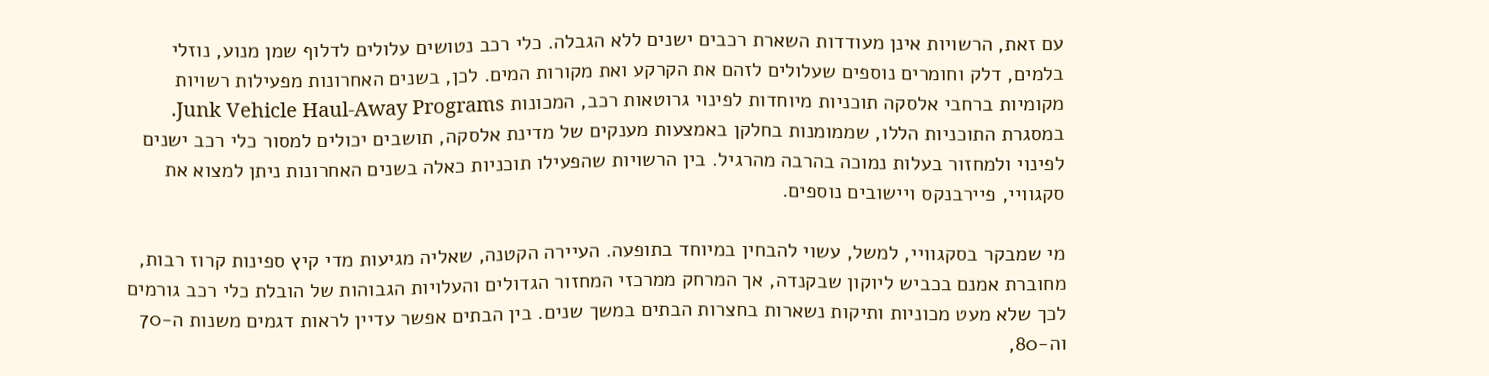עם זאת, הרשויות אינן מעודדות השארת רכבים ישנים ללא הגבלה. כלי רכב נטושים עלולים לדלוף שמן מנוע, נוזלי בלמים, דלק וחומרים נוספים שעלולים לזהם את הקרקע ואת מקורות המים. לכן, בשנים האחרונות מפעילות רשויות מקומיות ברחבי אלסקה תוכניות מיוחדות לפינוי גרוטאות רכב, המכונות Junk Vehicle Haul-Away Programs. במסגרת התוכניות הללו, שממומנות בחלקן באמצעות מענקים של מדינת אלסקה, תושבים יכולים למסור כלי רכב ישנים לפינוי ולמחזור בעלות נמוכה בהרבה מהרגיל. בין הרשויות שהפעילו תוכניות כאלה בשנים האחרונות ניתן למצוא את סקגוויי, פיירבנקס ויישובים נוספים.

מי שמבקר בסקגוויי, למשל, עשוי להבחין במיוחד בתופעה. העיירה הקטנה, שאליה מגיעות מדי קיץ ספינות קרוז רבות, מחוברת אמנם בכביש ליוקון שבקנדה, אך המרחק ממרכזי המחזור הגדולים והעלויות הגבוהות של הובלת כלי רכב גורמים לכך שלא מעט מכוניות ותיקות נשארות בחצרות הבתים במשך שנים. בין הבתים אפשר עדיין לראות דגמים משנות ה-70 וה-80,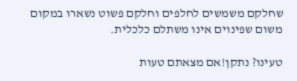שחלקם משמשים לחלפים וחלקם פשוט נשארו במקום משום שפינוים אינו משתלם כלכלית.

טעינו? נתקן!אם מצאתם טעות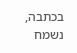בכתבה, נשמח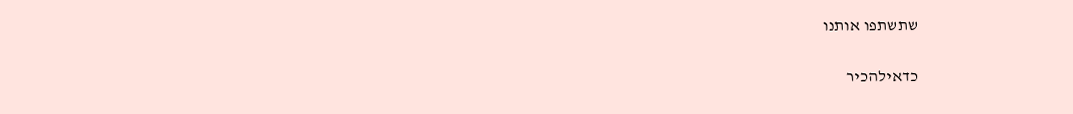שתשתפו אותנו

כדאילהכיר